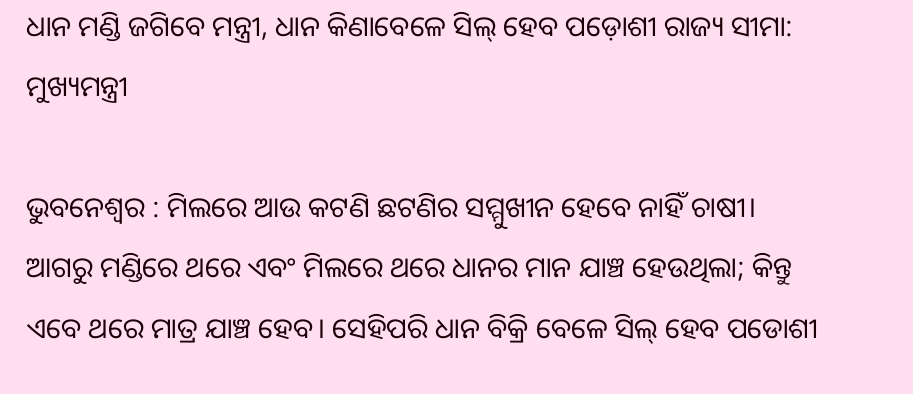ଧାନ ମଣ୍ଡି ଜଗିବେ ମନ୍ତ୍ରୀ, ଧାନ କିଣାବେଳେ ସିଲ୍‌ ହେବ ପଡ଼ୋଶୀ ରାଜ୍ୟ ସୀମା: ମୁଖ୍ୟମନ୍ତ୍ରୀ

ଭୁବନେଶ୍ବର : ମିଲରେ ଆଉ କଟଣି ଛଟଣିର ସମ୍ମୁଖୀନ ହେବେ ନାହିଁ ଚାଷୀ। ଆଗରୁ ମଣ୍ଡିରେ ଥରେ ଏବଂ ମିଲରେ ଥରେ ଧାନର ମାନ ଯାଞ୍ଚ ହେଉଥିଲା; କିନ୍ତୁ ଏବେ ଥରେ ମାତ୍ର ଯାଞ୍ଚ ହେବ। ସେହିପରି ଧାନ ବିକ୍ରି ବେଳେ ସିଲ୍‌ ହେବ ପଡୋଶୀ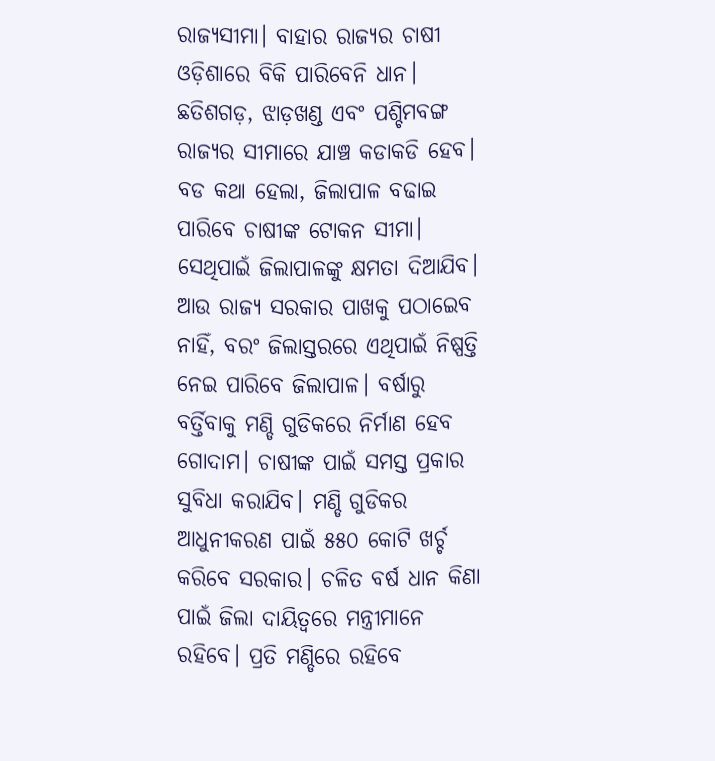ରାଜ୍ୟସୀମା। ବାହାର ରାଜ୍ୟର ଚାଷୀ ଓଡ଼ିଶାରେ ବିକି ପାରିବେନି ଧାନ। ଛତିଶଗଡ଼, ଝାଡ଼ଖଣ୍ଡ ଏବଂ ପଶ୍ଚିମବଙ୍ଗ ରାଜ୍ୟର ସୀମାରେ ଯାଞ୍ଚ କଡାକଡି ହେବ। ବଡ କଥା ହେଲା, ଜିଲାପାଳ ବଢାଇ ପାରିବେ ଚାଷୀଙ୍କ ଟୋକନ ସୀମା। ସେଥିପାଇଁ ଜିଲାପାଳଙ୍କୁ କ୍ଷମତା ଦିଆଯିବ। ଆଉ ରାଜ୍ୟ ସରକାର ପାଖକୁ ପଠାଇ‌େ‌ବ ନାହିଁ, ବରଂ ଜିଲାସ୍ତରରେ ଏଥିପାଇଁ ନିଷ୍ପତ୍ତି ନେଇ ପାରିବେ ଜିଲାପାଳ। ବର୍ଷାରୁ ବର୍ତ୍ତିବାକୁ ମଣ୍ଡି ଗୁଡିକରେ ନିର୍ମାଣ ହେବ ଗୋଦାମ। ଚାଷୀଙ୍କ ପାଇଁ ସମସ୍ତ ପ୍ରକାର ସୁବିଧା କରାଯିବ। ମଣ୍ଡି ଗୁଡିକର ଆଧୁନୀକରଣ ପାଇଁ ୫୫୦ କୋଟି ଖର୍ଚ୍ଚ କରିବେ ସରକାର। ଚଳିତ ବର୍ଷ ଧାନ କିଣା ପାଇଁ ଜିଲା ଦାୟିତ୍ୱରେ ମନ୍ତ୍ରୀମାନେ ରହିବେ। ପ୍ରତି ମଣ୍ଡିରେ ରହିବେ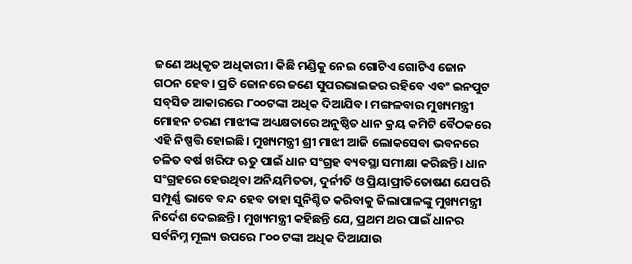ଜଣେ ଅଧିକୃତ ଅଧିକାରୀ। କିଛି ମଣ୍ଡିକୁ ନେଇ ଗୋଟିଏ ଗୋଟିଏ ଜୋନ ଗଠନ ହେବ। ପ୍ରତି ଜୋନରେ ଜଣେ ସୁପରଭାଇଜର ରହିବେ ଏବଂ ଇନପୁଟ ସବ୍‌ସିଡ ଆକାରରେ ୮୦୦ଟଙ୍କା ଅଧିକ ଦିଆଯିବ। ମଙ୍ଗଳବାର ମୁଖ୍ୟମନ୍ତ୍ରୀ ମୋହନ ଚରଣ ମାଝୀଙ୍କ ଅଧ୍ୟକ୍ଷତାରେ ଅନୁଷ୍ଠିତ ଧାନ କ୍ରୟ କମିଟି ବୈଠକରେ ଏହି ନିଷ୍ପତ୍ତି ହୋଇଛି। ମୁଖ୍ୟମନ୍ତ୍ରୀ ଶ୍ରୀ ମାଝୀ ଆଜି ଲୋକସେବା ଭବନରେ ଚଳିତ ବର୍ଷ ଖରିଫ ଋତୁ ପାଇଁ ଧାନ ସଂଗ୍ରହ ବ୍ୟବସ୍ଥା ସମୀକ୍ଷା କରିଛନ୍ତି। ଧାନ ସଂଗ୍ରହରେ ହେଉଥିବା ଅନିୟମିତତା, ଦୁର୍ନୀତି ଓ ପ୍ରିୟାପ୍ରୀତିତୋଷଣ ଯେପରି ସମ୍ପୂର୍ଣ୍ଣ ଭାବେ ବନ୍ଦ ହେବ ତାହା ସୁନିଶ୍ଚିତ କରିବାକୁ ଜିଲାପାଳଙ୍କୁ ମୁଖ୍ୟମନ୍ତ୍ରୀ ନିର୍ଦେଶ ଦେଇଛନ୍ତି। ମୁଖ୍ୟମନ୍ତ୍ରୀ କହିଛନ୍ତି ଯେ, ପ୍ରଥମ ଥର ପାଇଁ ଧାନର ସର୍ବନିମ୍ନ ମୂଲ୍ୟ ଉପରେ ୮୦୦ ଟଙ୍କା ଅଧିକ ଦିଆଯାଉ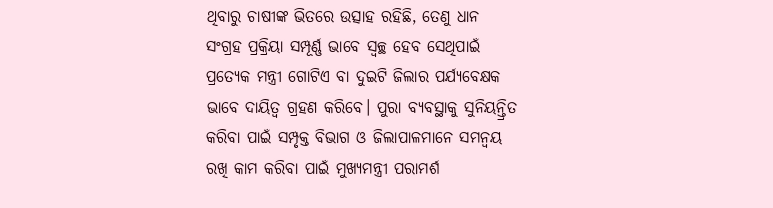ଥିବାରୁ ଚାଷୀଙ୍କ ଭିତରେ ଉତ୍ସାହ ରହିଛି, ତେଣୁ ଧାନ ସଂଗ୍ରହ ପ୍ରକ୍ରିୟା ସମ୍ପୂର୍ଣ୍ଣ ଭାବେ ସ୍ୱଚ୍ଛ ହେବ ସେଥିପାଇଁ ପ୍ରତ୍ୟେକ ମନ୍ତ୍ରୀ ଗୋଟିଏ ବା ଦୁଇଟି ଜିଲାର ପର୍ଯ୍ୟବେକ୍ଷକ ଭାବେ ଦାୟିତ୍ୱ ଗ୍ରହଣ କରିବେ। ପୁରା ବ୍ୟବସ୍ଥାକୁ ସୁନିୟନ୍ତ୍ରିତ କରିବା ପାଇଁ ସମ୍ପୃକ୍ତ ବିଭାଗ ଓ ଜିଲାପାଳମାନେ ସମନ୍ୱୟ ରଖି କାମ କରିବା ପାଇଁ ମୁଖ୍ୟମନ୍ତ୍ରୀ ପରାମର୍ଶ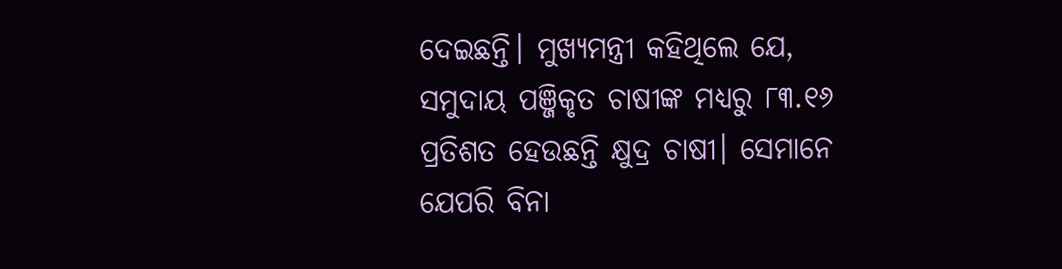ଦେଇଛନ୍ତି। ମୁଖ୍ୟମନ୍ତ୍ରୀ କହିଥିଲେ ଯେ, ସମୁଦାୟ ପଞ୍ଜିକୃତ ଚାଷୀଙ୍କ ମଧ୍ୟରୁ ୮୩.୧୬ ପ୍ରତିଶତ ହେଉଛନ୍ତି କ୍ଷୁଦ୍ର ଚାଷୀ। ସେମାନେ ଯେପରି ବିନା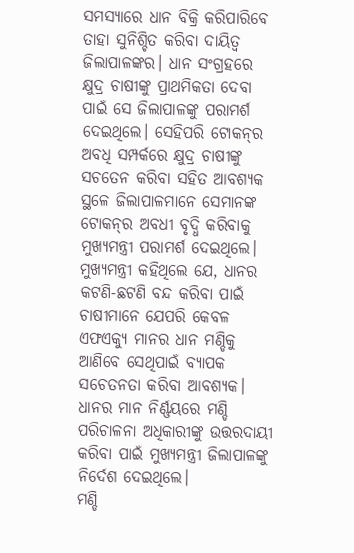ସମସ୍ୟାରେ ଧାନ ବିକ୍ରି କରିପାରିବେ ତାହା ସୁନିଶ୍ଚିତ କରିବା ଦାୟିତ୍ୱ ଜିଲାପାଳଙ୍କର। ଧାନ ସଂଗ୍ରହରେ କ୍ଷୁଦ୍ର ଚାଷୀଙ୍କୁ ପ୍ରାଥମିକତା ଦେବା ପାଇଁ ସେ ଜିଲାପାଳଙ୍କୁ ପରାମର୍ଶ ଦେଇଥିଲେ। ସେହିପରି ଟୋକନ୍‌ର ଅବଧି ସମ୍ପର୍କରେ କ୍ଷୁଦ୍ର ଚାଷୀଙ୍କୁ ସଚତେନ କରିବା ସହିତ ଆବଶ୍ୟକ ସ୍ଥଳେ ଜିଲାପାଳମାନେ ସେମାନଙ୍କ ଟୋକନ୍‌ର ଅବଧୀ ବୃଦ୍ଧି କରିବାକୁ ମୁଖ୍ୟମନ୍ତ୍ରୀ ପରାମର୍ଶ ଦେଇଥିଲେ। ମୁଖ୍ୟମନ୍ତ୍ରୀ କହିଥିଲେ ଯେ, ଧାନର କଟଣି-ଛଟଣି ବନ୍ଦ କରିବା ପାଇଁ ଚାଷୀମାନେ ଯେପରି କେବଳ ଏଫଏକ୍ୟୁ ମାନର ଧାନ ମଣ୍ଡିକୁ ଆଣିବେ ସେଥିପାଇଁ ବ୍ୟାପକ ସଚେତନତା କରିବା ଆବଶ୍ୟକ। ଧାନର ମାନ ନିର୍ଣ୍ଣୟରେ ମଣ୍ଡି ପରିଚାଳନା ଅଧିକାରୀଙ୍କୁ ଉତ୍ତରଦାୟୀ କରିବା ପାଇଁ ମୁଖ୍ୟମନ୍ତ୍ରୀ ଜିଲାପାଳଙ୍କୁ ନିର୍ଦେଶ ଦେଇଥିଲେ।
ମଣ୍ଡି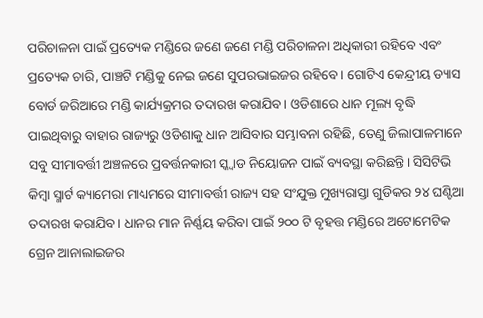ପରିଚାଳନା ପାଇଁ ପ୍ରତ୍ୟେକ ମଣ୍ଡିରେ ଜଣେ ଜଣେ ମଣ୍ଡି ପରିଚାଳନା ଅଧିକାରୀ ରହିବେ ଏବଂ ପ୍ରତ୍ୟେକ ଚାରି, ପାଞ୍ଚଟି ମଣ୍ଡିକୁ ନେଇ ଜଣେ ସୁପରଭାଇଜର ରହିବେ। ଗୋଟିଏ କେନ୍ଦ୍ରୀୟ ଡ୍ୟାସ ବୋର୍ଡ ଜରିଆରେ ମଣ୍ଡି କାର୍ଯ୍ୟକ୍ରମର ତଦାରଖ କରାଯିବ। ଓଡିଶାରେ ଧାନ ମୂଲ୍ୟ ବୃଦ୍ଧି ପାଇଥିବାରୁ ବାହାର ରାଜ୍ୟରୁ ଓଡିଶାକୁ ଧାନ ଆସିବାର ସମ୍ଭାବନା ରହିଛି, ତେଣୁ ଜିଲାପାଳମାନେ ସବୁ ସୀମାବର୍ତ୍ତୀ ଅଞ୍ଚଳରେ ପ୍ରବର୍ତ୍ତନକାରୀ ସ୍କ୍ବାଡ ନିୟୋଜନ ପାଇଁ ବ୍ୟବସ୍ଥା କରିଛନ୍ତି। ସିସିଟିଭି କିମ୍ବା ସ୍ମାର୍ଟ କ୍ୟାମେରା ମାଧ୍ୟମରେ ସୀମାବର୍ତ୍ତୀ ରାଜ୍ୟ ସହ ସଂଯୁକ୍ତ ମୁଖ୍ୟରାସ୍ତା ଗୁଡିକର ୨୪ ଘଣ୍ଟିଆ ତଦାରଖ କରାଯିବ। ଧାନର ମାନ ନିର୍ଣ୍ଣୟ କରିବା ପାଇଁ ୨୦୦ ଟି ବୃହତ୍ତ ମଣ୍ଡିରେ ଅଟୋମେଟିକ ଗ୍ରେନ ଆନାଲାଇଜର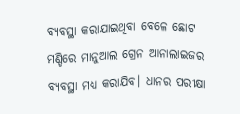ବ୍ୟବସ୍ଥା କରାଯାଇଥିବା ବେଳେ ଛୋଟ ମଣ୍ଡିରେ ମାନୁଆଲ ଗ୍ରେନ ଆନାଲାଇଜର ବ୍ୟବସ୍ଥା ମଧ୍ୟ କରାଯିବ। ଧାନର ପରୀକ୍ଷା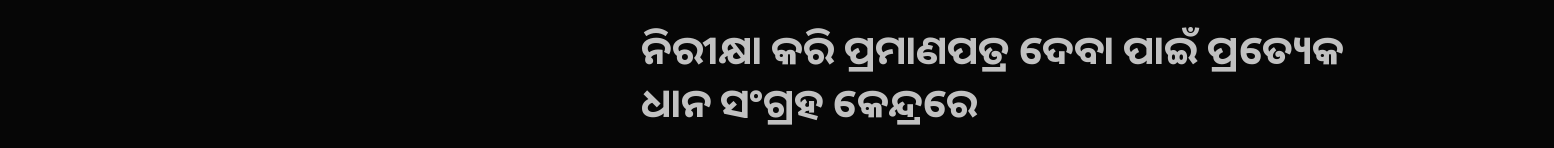ନିରୀକ୍ଷା କରି ପ୍ରମାଣପତ୍ର ଦେବା ପାଇଁ ପ୍ରତ୍ୟେକ ଧାନ ସଂଗ୍ରହ କେନ୍ଦ୍ରରେ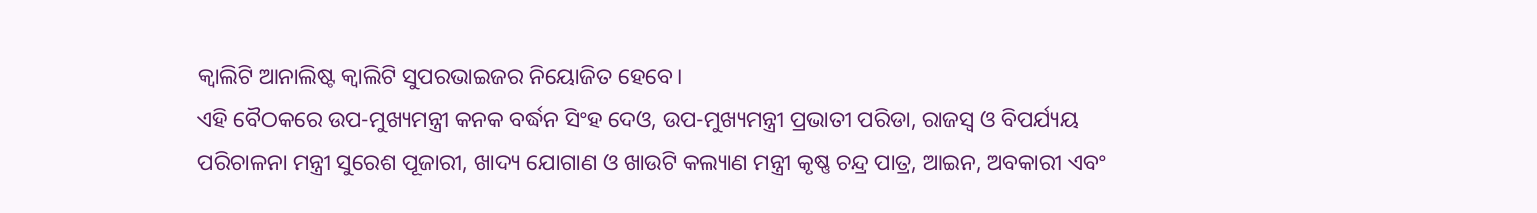କ୍ବାଲିଟି ଆନାଲିଷ୍ଟ କ୍ବାଲିଟି ସୁପରଭାଇଜର ନିୟୋଜିତ ହେବେ।
ଏହି ବୈଠକରେ ଉପ-ମୁଖ୍ୟମନ୍ତ୍ରୀ କନକ ବର୍ଦ୍ଧନ ସିଂହ ଦେଓ, ଉପ-ମୁଖ୍ୟମନ୍ତ୍ରୀ ପ୍ରଭାତୀ ପରିଡା, ରାଜସ୍ୱ ଓ ବିପର୍ଯ୍ୟୟ ପରିଚାଳନା ମନ୍ତ୍ରୀ ସୁରେଶ ପୂଜାରୀ, ଖାଦ୍ୟ ଯୋଗାଣ ଓ ଖାଉଟି କଲ୍ୟାଣ ମନ୍ତ୍ରୀ କୃଷ୍ଣ ଚନ୍ଦ୍ର ପାତ୍ର, ଆଇନ, ଅବକାରୀ ଏବଂ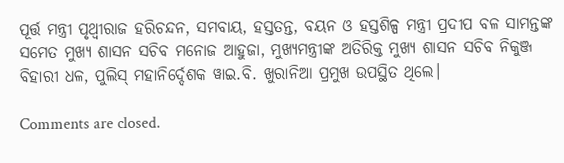ପୂର୍ତ୍ତ ମନ୍ତ୍ରୀ ପୃଥ୍ୱୀରାଜ ହରିଚନ୍ଦନ, ସମବାୟ, ହସ୍ତତନ୍ତ, ବୟନ ଓ ହସ୍ତଶିଳ୍ପ ମନ୍ତ୍ରୀ ପ୍ରଦୀପ ବଳ ସାମନ୍ତଙ୍କ ସମେତ ମୁଖ୍ୟ ଶାସନ ସଚିବ ମନୋଜ ଆହୁଜା, ମୁଖ୍ୟମନ୍ତ୍ରୀଙ୍କ ଅତିରିକ୍ତ ମୁଖ୍ୟ ଶାସନ ସଚିବ ନିକୁଞ୍ଜ ବିହାରୀ ଧଳ, ପୁଲିସ୍ ମହାନିର୍ଦ୍ଦେଶକ ୱାଇ.ବି. ଖୁରାନିଆ ପ୍ରମୁଖ ଉପସ୍ଥିତ ଥିଲେ।

Comments are closed.